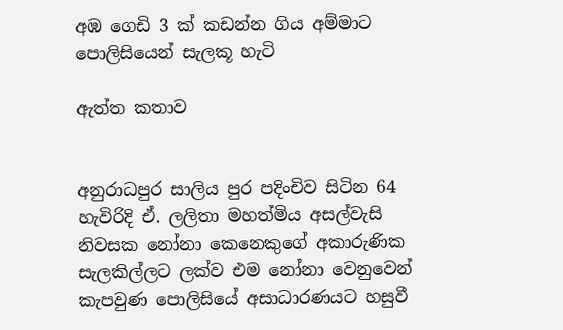අඹ ගෙඩි 3 ක් කඩන්න ගිය අම්මාට
පොලිසියෙන් සැලකූ හැටි

ඇත්ත කතාව


අනුරාධපුර සාලිය පුර පදිංචිව සිටින 64 හැවිරිදි ඒ. ලලිතා මහත්මිය අසල්වැසි නිවසක නෝනා කෙනෙකුගේ අකාරුණික සැලකිල්ලට ලක්ව එම නෝනා වෙනුවෙන් කැපවුණ පොලිසියේ අසාධාරණයට හසුවී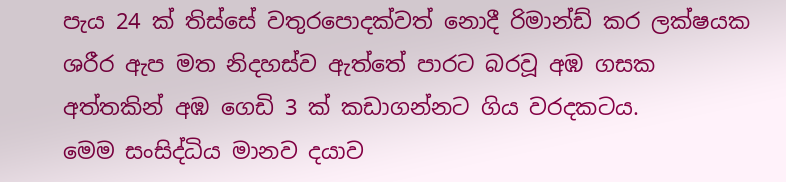පැය 24 ක් තිස්සේ වතුරපොදක්වත් නොදී රිමාන්ඩ් කර ලක්ෂයක ශරීර ඇප මත නිදහස්ව ඇත්තේ පාරට බරවූ අඹ ගසක අත්තකින් අඹ ගෙඩි 3 ක් කඩාගන්නට ගිය වරදකටය.
මෙම සංසිද්ධිය මානව දයාව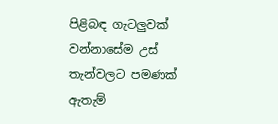පිළිබඳ ගැටලුවක් වන්නාසේම උස් තැන්වලට පමණක් ඇතැම්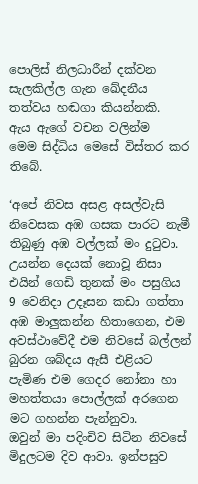පොලිස් නිලධාරීන් දක්වන සැලකිල්ල ගැන ඛේදනීය තත්වය හඬගා කියන්නකි.
ඇය ඇගේ වචන වලින්ම
මෙම සිද්ධිය මෙසේ විස්තර කර තිබේ.

‘අපේ නිවස අසළ අසල්වැසි නිවෙසක අඹ ගසක පාරට නැමී තිබුණු අඹ වල්ලක් මං දුටුවා. උයන්න දෙයක් නොවූ නිසා එයින් ගෙඩි තුනක් මං පසුගිය 9 වෙනිදා උදෑසන කඩා ගත්තා අඹ මාලුකන්න හිතාගෙන, එම අවස්ථාවේදී එම නිවසේ බල්ලන් බුරන ශබ්දය ඇසී එළියට පැමිණ එම ගෙදර නෝනා හා මහත්තයා පොල්ලක් අරගෙන මට ගහන්න පැන්නුවා.
ඔවුන් මා පදිංචිව සිටින නිවසේ මිදුලටම දිව ආවා. ඉන්පසුව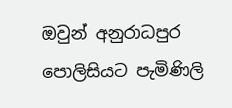ඔවුන් අනුරාධපුර පොලිසියට පැමිණිලි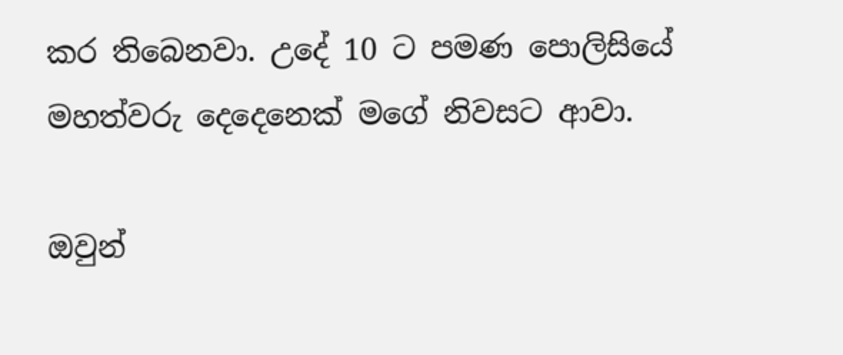කර තිබෙනවා. උදේ 10 ට පමණ පොලිසියේ මහත්වරු දෙදෙනෙක් මගේ නිවසට ආවා.

ඔවුන්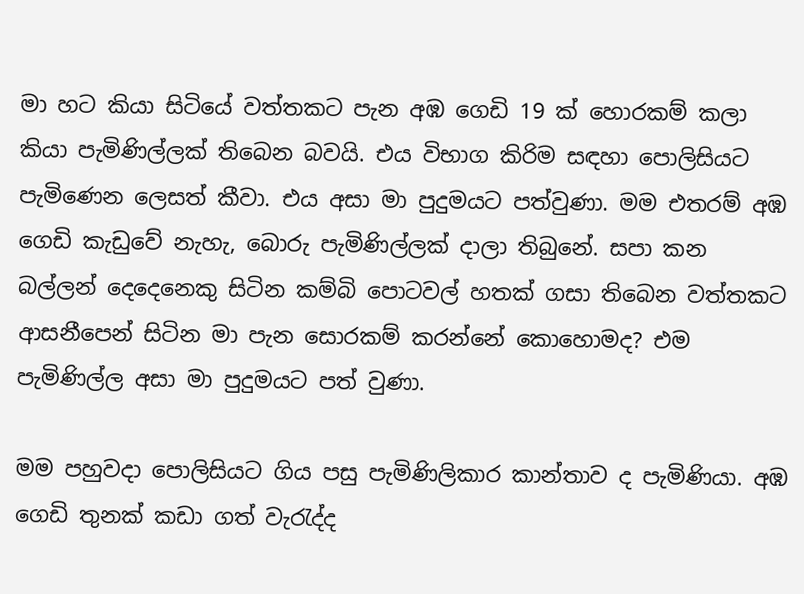මා හට කියා සිටියේ වත්තකට පැන අඹ ගෙඩි 19 ක් හොරකම් කලා කියා පැමිණිල්ලක් තිබෙන බවයි. එය විභාග කිරිම සඳහා පොලිසියට පැමිණෙන ලෙසත් කීවා. එය අසා මා පුදුමයට පත්වුණා. මම එතරම් අඹ ගෙඩි කැඩුවේ නැහැ, බොරු පැමිණිල්ලක් දාලා තිබුනේ. සපා කන බල්ලන් දෙදෙනෙකු සිටින කම්බි පොටවල් හතක් ගසා තිබෙන වත්තකට ආසනීපෙන් සිටින මා පැන සොරකම් කරන්නේ කොහොමද? එම පැමිණිල්ල අසා මා පුදුමයට පත් වුණා.

මම පහුවදා පොලිසියට ගිය පසු පැමිණිලිකාර කාන්තාව ද පැමිණියා. අඹ ගෙඩි තුනක් කඩා ගත් වැරැද්ද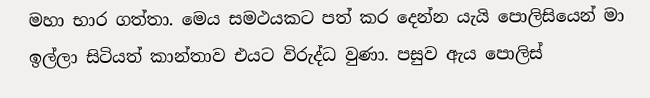මහා භාර ගත්තා. මෙය සමථයකට පත් කර දෙන්න යැයි පොලිසියෙන් මා ඉල්ලා සිටියත් කාන්තාව එයට විරුද්ධ වුණා. පසුව ඇය පොලිස්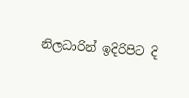නිලධාරින් ඉදිරිපිට දි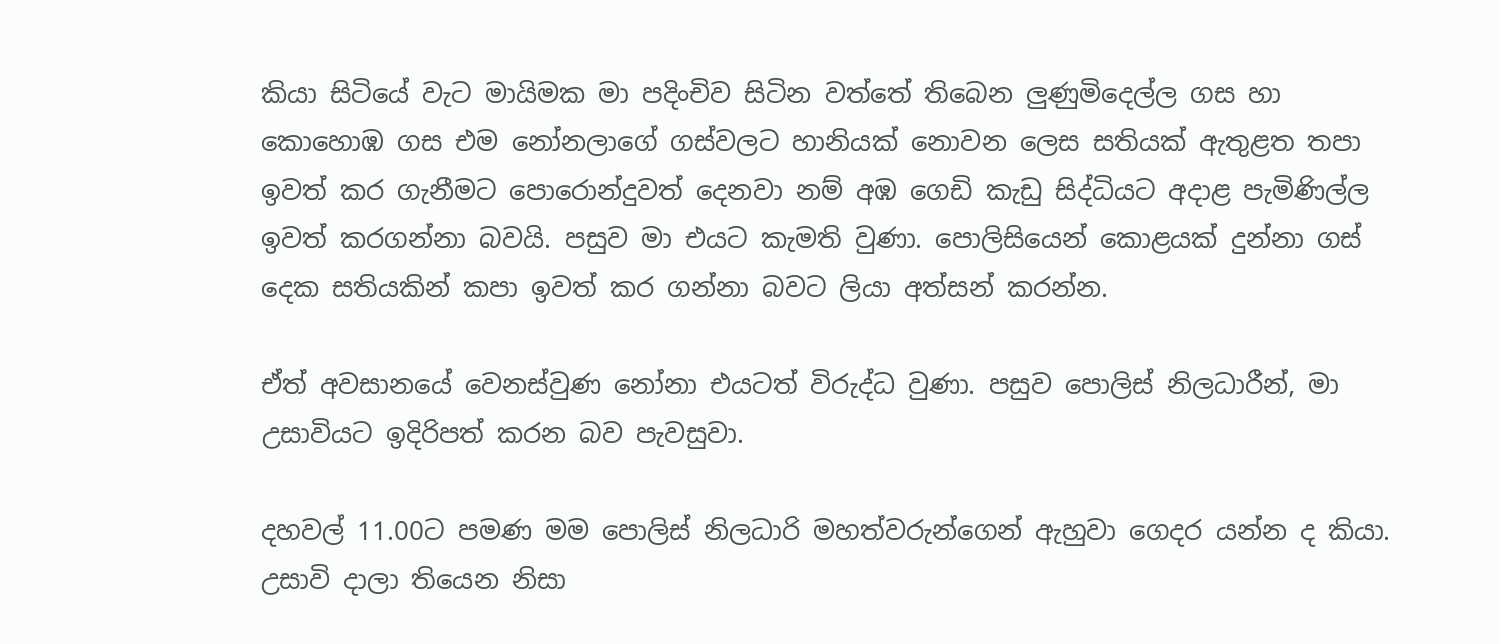කියා සිටියේ වැට මායිමක මා පදිංචිව සිටින වත්තේ තිබෙන ලුණුමිදෙල්ල ගස හා කොහොඹ ගස එම නෝනලාගේ ගස්වලට හානියක් නොවන ලෙස සතියක් ඇතුළත තපා ඉවත් කර ගැනීමට පොරොන්දුවත් දෙනවා නම් අඹ ගෙඩි කැඩු සිද්ධියට අදාළ පැමිණිල්ල ඉවත් කරගන්නා බවයි. පසුව මා එයට කැමති වුණා. පොලිසියෙන් කොළයක් දුන්නා ගස් දෙක සතියකින් කපා ඉවත් කර ගන්නා බවට ලියා අත්සන් කරන්න.

ඒත් අවසානයේ වෙනස්වුණ නෝනා එයටත් විරුද්ධ වුණා. පසුව පොලිස් නිලධාරීන්, මා උසාවියට ඉදිරිපත් කරන බව පැවසුවා.

දහවල් 11.00ට පමණ මම පොලිස් නිලධාරි මහත්වරුන්ගෙන් ඇහුවා ගෙදර යන්න ද කියා. උසාවි දාලා තියෙන නිසා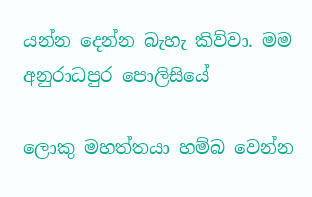යන්න දෙන්න බැහැ කිව්වා. මම අනුරාධපුර පොලිසියේ

ලොකු මහත්තයා හම්බ වෙන්න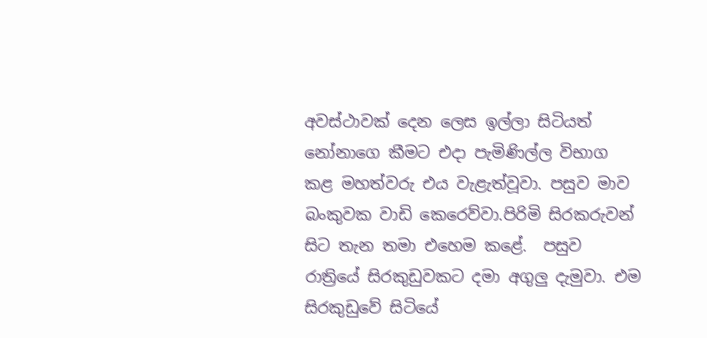අවස්ථාවක් දෙන ලෙස ඉල්ලා සිටියත් නෝනාගෙ කීමට එදා පැමිණිල්ල විභාග කළ මහත්වරු එය වැළැත්වූවා. පසුව මාව බංකුවක වාඩි කෙරෙව්වා.පිරිමි සිරකරුවන් සිට තැන තමා එහෙම කළේ.  පසුව රාත්‍රියේ සිරකුඩුවකට දමා අගුලු දැමුවා. එම සිරකුඩුවේ සිටියේ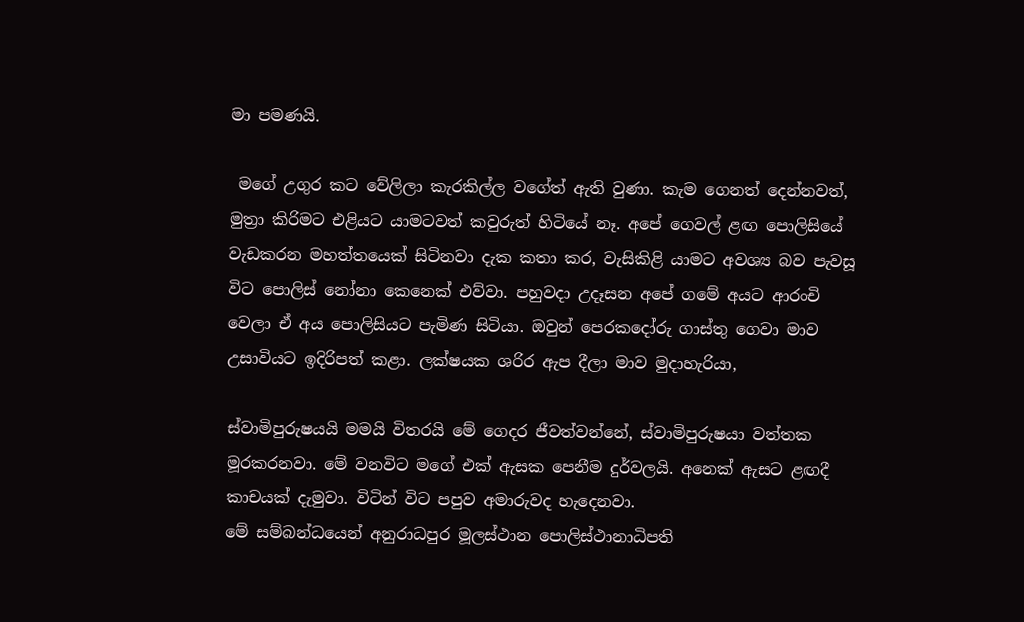මා පමණයි.

 මගේ උගුර කට වේලිලා කැරකිල්ල වගේත් ඇති වුණා. කැම ගෙනත් දෙන්නවත්, මුත්‍රා කිරිමට එළියට යාමටවත් කවුරුත් හිටියේ නෑ. අපේ ගෙවල් ළඟ පොලිසියේ වැඩකරන මහත්තයෙක් සිටිනවා දැක කතා කර, වැසිකිළි යාමට අවශ්‍ය බව පැවසූ විට පොලිස් නෝනා කෙනෙක් එව්වා. පහුවදා උදෑසන අපේ ගමේ අයට ආරංචි වෙලා ඒ අය පොලිසියට පැමිණ සිටියා. ඔවුන් පෙරකදෝරු ගාස්තු ගෙවා මාව උසාවියට ඉදිරිපත් කළා. ලක්ෂයක ශරිර ඇප දීලා මාව මුදාහැරියා,

ස්වාමිපුරුෂයයි මමයි විතරයි මේ ගෙදර ජීවත්වන්නේ, ස්වාමිපුරුෂයා වත්තක මූරකරනවා. මේ වනවිට මගේ එක් ඇසක පෙනීම දුර්වලයි. අනෙක් ඇසට ළඟදී කාචයක් දැමුවා. විටින් විට පපුව අමාරුවද හැදෙනවා.
මේ සම්බන්ධයෙන් අනුරාධපුර මූලස්ථාන පොලිස්ථානාධිපති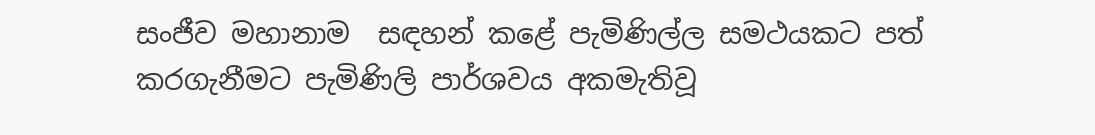සංජීව මහානාම  සඳහන් කළේ පැමිණිල්ල සමථයකට පත් කරගැනීමට පැමිණිලි පාර්ශවය අකමැතිවූ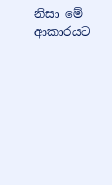නිසා මේ ආකාරයට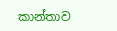කාන්තාව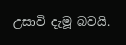උසාවි දැමූ බවයි.